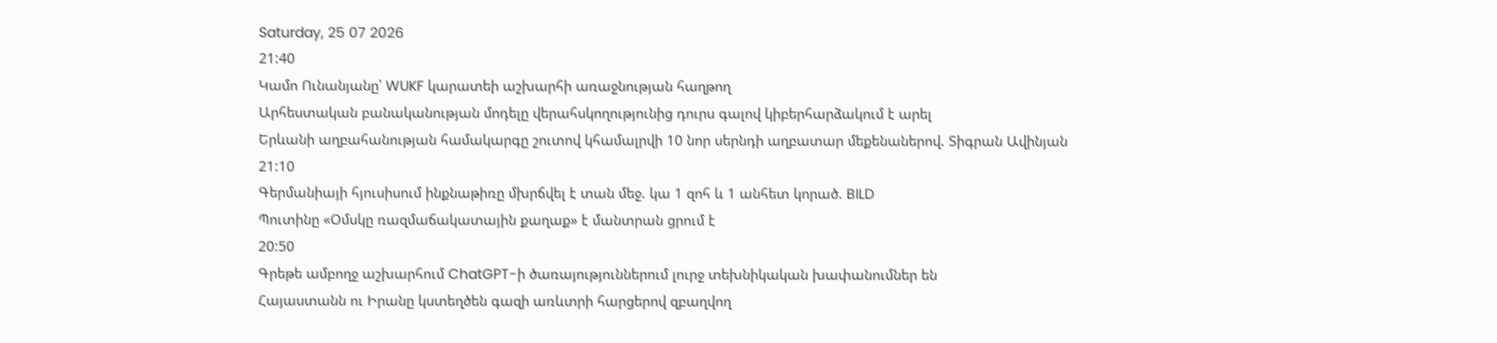Saturday, 25 07 2026
21:40
Կամո Ունանյանը՝ WUKF կարատեի աշխարհի առաջնության հաղթող
Արհեստական բանականության մոդելը վերահսկողությունից դուրս գալով կիբերհարձակում է արել
Երևանի աղբահանության համակարգը շուտով կհամալրվի 10 նոր սերնդի աղբատար մեքենաներով. Տիգրան Ավինյան
21:10
Գերմանիայի հյուսիսում ինքնաթիռը մխրճվել է տան մեջ. կա 1 զոհ և 1 անհետ կորած. BILD
Պուտինը «Օմսկը ռազմաճակատային քաղաք» է մանտրան ցրում է
20:50
Գրեթե ամբողջ աշխարհում ChatGPT-ի ծառայություններում լուրջ տեխնիկական խափանումներ են
Հայաստանն ու Իրանը կստեղծեն գազի առևտրի հարցերով զբաղվող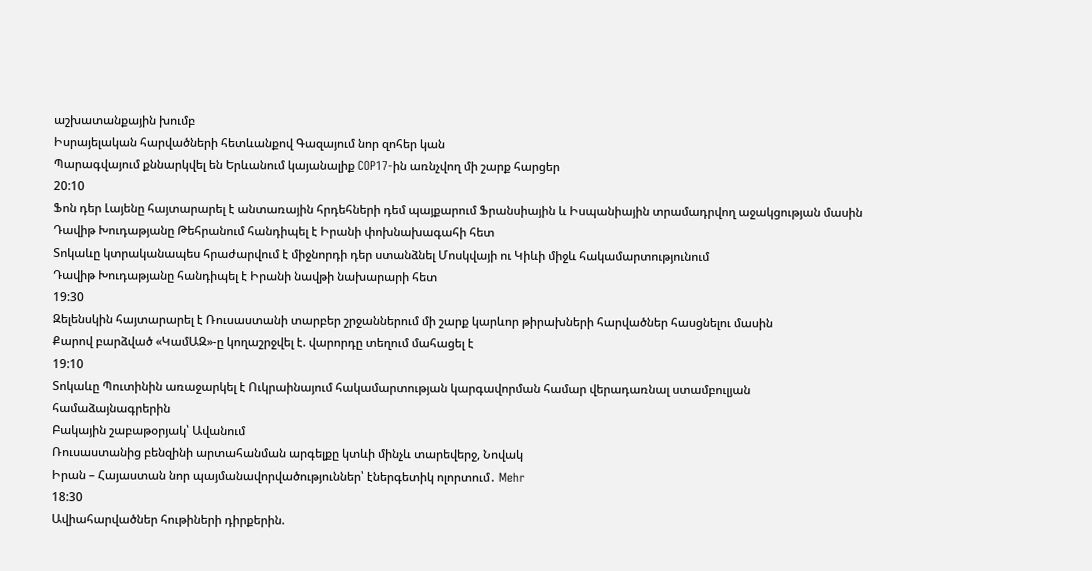աշխատանքային խումբ
Իսրայելական հարվածների հետևանքով Գազայում նոր զոհեր կան
Պարագվայում քննարկվել են Երևանում կայանալիք COP17-ին առնչվող մի շարք հարցեր
20:10
Ֆոն դեր Լայենը հայտարարել է անտառային հրդեհների դեմ պայքարում Ֆրանսիային և Իսպանիային տրամադրվող աջակցության մասին
Դավիթ Խուդաթյանը Թեհրանում հանդիպել է Իրանի փոխնախագահի հետ
Տոկաևը կտրականապես հրաժարվում է միջնորդի դեր ստանձնել Մոսկվայի ու Կիևի միջև հակամարտությունում
Դավիթ Խուդաթյանը հանդիպել է Իրանի նավթի նախարարի հետ
19:30
Զելենսկին հայտարարել է Ռուսաստանի տարբեր շրջաններում մի շարք կարևոր թիրախների հարվածներ հասցնելու մասին
Քարով բարձված «ԿամԱԶ»-ը կողաշրջվել է. վարորդը տեղում մահացել է
19:10
Տոկաևը Պուտինին առաջարկել է Ուկրաինայում հակամարտության կարգավորման համար վերադառնալ ստամբուլյան համաձայնագրերին
Բակային շաբաթօրյակ՝ Ավանում
Ռուսաստանից բենզինի արտահանման արգելքը կտևի մինչև տարեվերջ, Նովակ
Իրան – Հայաստան նոր պայմանավորվածություններ՝ էներգետիկ ոլորտում․ Mehr
18:30
Ավիահարվածներ հութիների դիրքերին.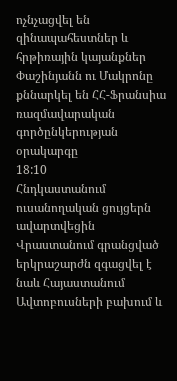ոչնչացվել են զինապահեստներ և հրթիռային կայանքներ
Փաշինյանն ու Մակրոնը քննարկել են ՀՀ-Ֆրանսիա ռազմավարական գործընկերության օրակարգը
18:10
Հնդկաստանում ուսանողական ցույցերն ավարտվեցին
Վրաստանում գրանցված երկրաշարժն զգացվել է նաև Հայաստանում
Ավտոբուսների բախում և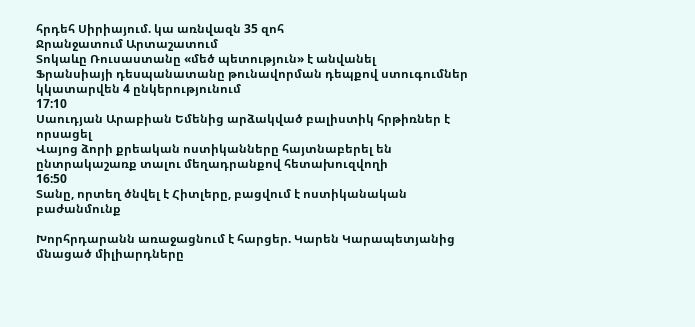հրդեհ Սիրիայում. կա առնվազն 35 զոհ
Ջրանջատում Արտաշատում
Տոկաևը Ռուսաստանը «մեծ պետություն» է անվանել
Ֆրանսիայի դեսպանատանը թունավորման դեպքով ստուգումներ կկատարվեն 4 ընկերությունում
17:10
Սաուդյան Արաբիան Եմենից արձակված բալիստիկ հրթիռներ է որսացել
Վայոց ձորի քրեական ոստիկանները հայտնաբերել են ընտրակաշառք տալու մեղադրանքով հետախուզվողի
16:50
Տանը, որտեղ ծնվել է Հիտլերը, բացվում է ոստիկանական բաժանմունք

Խորհրդարանն առաջացնում է հարցեր. Կարեն Կարապետյանից մնացած միլիարդները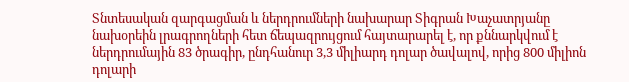Տնտեսական զարգացման և ներդրումների նախարար Տիգրան Խաչատրյանը նախօրեին լրագրողների հետ ճեպազրույցում հայտարարել է, որ քննարկվում է ներդրումային 83 ծրագիր, ընդհանուր 3,3 միլիարդ դոլար ծավալով, որից 800 միլիոն դոլարի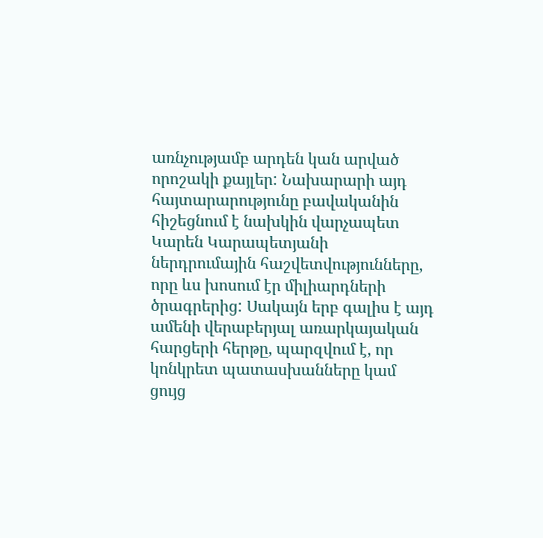առնչությամբ արդեն կան արված որոշակի քայլեր: Նախարարի այդ հայտարարությունը բավականին հիշեցնում է նախկին վարչապետ Կարեն Կարապետյանի ներդրումային հաշվետվությունները, որը ևս խոսում էր միլիարդների ծրագրերից: Սակայն երբ գալիս է այդ ամենի վերաբերյալ առարկայական հարցերի հերթը, պարզվում է, որ կոնկրետ պատասխանները կամ ցույց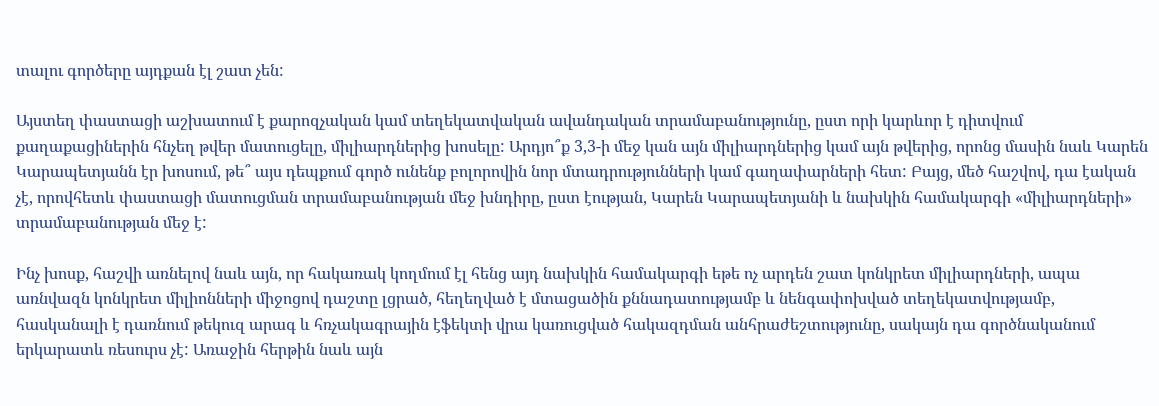տալու գործերը այդքան էլ շատ չեն:

Այստեղ փաստացի աշխատում է քարոզչական կամ տեղեկատվական ավանդական տրամաբանությունը, ըստ որի կարևոր է դիտվում քաղաքացիներին հնչեղ թվեր մատուցելը, միլիարդներից խոսելը: Արդյո՞ք 3,3-ի մեջ կան այն միլիարդներից կամ այն թվերից, որոնց մասին նաև Կարեն Կարապետյանն էր խոսում, թե՞ այս դեպքում գործ ունենք բոլորովին նոր մտադրությունների կամ գաղափարների հետ: Բայց, մեծ հաշվով, դա էական չէ, որովհետև փաստացի մատուցման տրամաբանության մեջ խնդիրը, ըստ էության, Կարեն Կարապետյանի և նախկին համակարգի «միլիարդների» տրամաբանության մեջ է:

Ինչ խոսք, հաշվի առնելով նաև այն, որ հակառակ կողմում էլ հենց այդ նախկին համակարգի եթե ոչ արդեն շատ կոնկրետ միլիարդների, ապա առնվազն կոնկրետ միլիոնների միջոցով դաշտը լցրած, հեղեղված է մտացածին քննադատությամբ և նենգափոխված տեղեկատվությամբ, հասկանալի է դառնում թեկուզ արագ և հռչակագրային էֆեկտի վրա կառուցված հակազդման անհրաժեշտությունը, սակայն դա գործնականում երկարատև ռեսուրս չէ: Առաջին հերթին նաև այն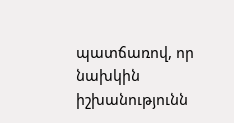պատճառով, որ նախկին իշխանությունն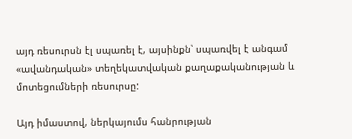այդ ռեսուրսն էլ սպառել է, այսինքն՝ սպառվել է անգամ «ավանդական» տեղեկատվական քաղաքականության և մոտեցումների ռեսուրսը:

Այդ իմաստով, ներկայումս հանրության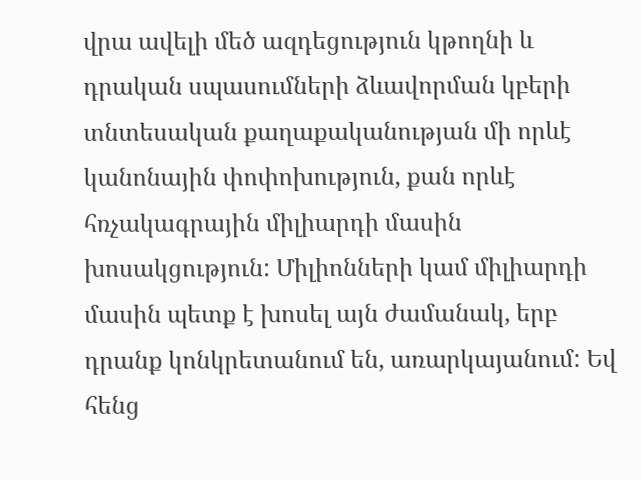վրա ավելի մեծ ազդեցություն կթողնի և դրական սպասումների ձևավորման կբերի տնտեսական քաղաքականության մի որևէ կանոնային փոփոխություն, քան որևէ հռչակագրային միլիարդի մասին խոսակցություն: Միլիոնների կամ միլիարդի մասին պետք է խոսել այն ժամանակ, երբ դրանք կոնկրետանում են, առարկայանում: Եվ հենց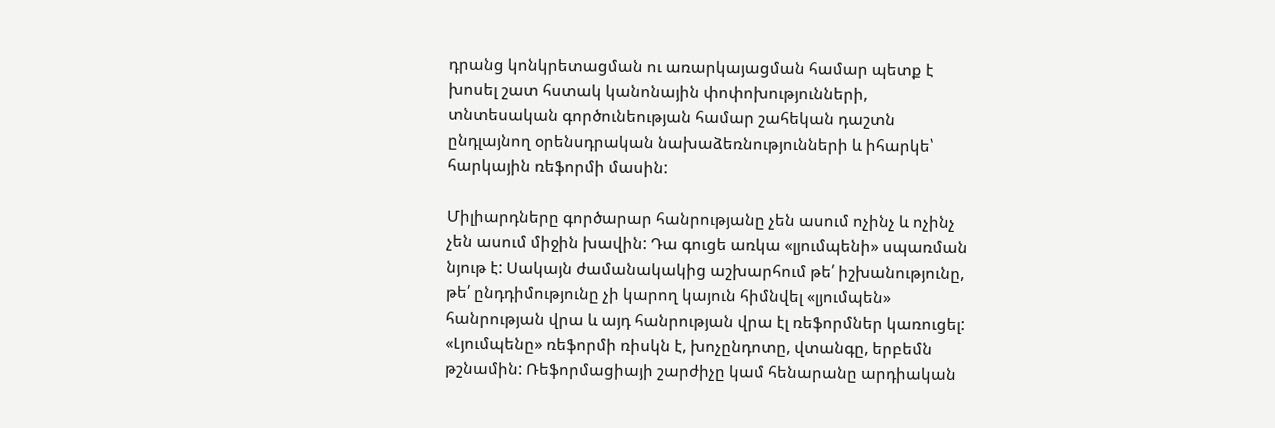դրանց կոնկրետացման ու առարկայացման համար պետք է խոսել շատ հստակ կանոնային փոփոխությունների, տնտեսական գործունեության համար շահեկան դաշտն ընդլայնող օրենսդրական նախաձեռնությունների և իհարկե՝ հարկային ռեֆորմի մասին:

Միլիարդները գործարար հանրությանը չեն ասում ոչինչ և ոչինչ չեն ասում միջին խավին: Դա գուցե առկա «լյումպենի» սպառման նյութ է: Սակայն ժամանակակից աշխարհում թե՛ իշխանությունը, թե՛ ընդդիմությունը չի կարող կայուն հիմնվել «լյումպեն» հանրության վրա և այդ հանրության վրա էլ ռեֆորմներ կառուցել: «Լյումպենը» ռեֆորմի ռիսկն է, խոչընդոտը, վտանգը, երբեմն թշնամին: Ռեֆորմացիայի շարժիչը կամ հենարանը արդիական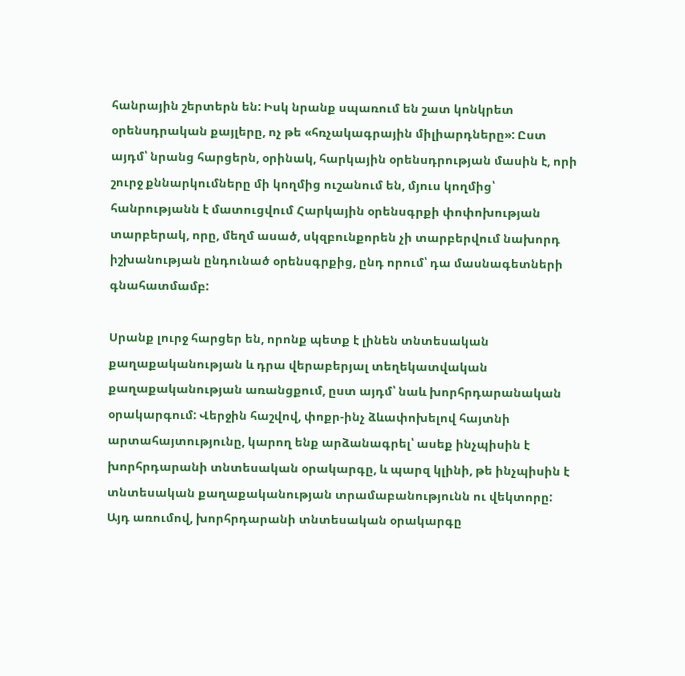հանրային շերտերն են: Իսկ նրանք սպառում են շատ կոնկրետ օրենսդրական քայլերը, ոչ թե «հռչակագրային միլիարդները»: Ըստ այդմ՝ նրանց հարցերն, օրինակ, հարկային օրենսդրության մասին է, որի շուրջ քննարկումները մի կողմից ուշանում են, մյուս կողմից՝ հանրությանն է մատուցվում Հարկային օրենսգրքի փոփոխության տարբերակ, որը, մեղմ ասած, սկզբունքորեն չի տարբերվում նախորդ իշխանության ընդունած օրենսգրքից, ընդ որում՝ դա մասնագետների գնահատմամբ:

Սրանք լուրջ հարցեր են, որոնք պետք է լինեն տնտեսական քաղաքականության և դրա վերաբերյալ տեղեկատվական քաղաքականության առանցքում, ըստ այդմ՝ նաև խորհրդարանական օրակարգում: Վերջին հաշվով, փոքր-ինչ ձևափոխելով հայտնի արտահայտությունը, կարող ենք արձանագրել՝ ասեք ինչպիսին է խորհրդարանի տնտեսական օրակարգը, և պարզ կլինի, թե ինչպիսին է տնտեսական քաղաքականության տրամաբանությունն ու վեկտորը: Այդ առումով, խորհրդարանի տնտեսական օրակարգը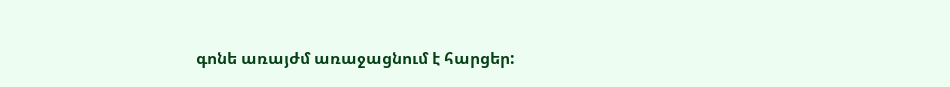գոնե առայժմ առաջացնում է հարցեր: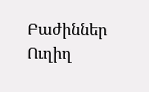Բաժիններ
Ուղիղ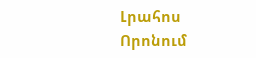Լրահոս
Որոնում